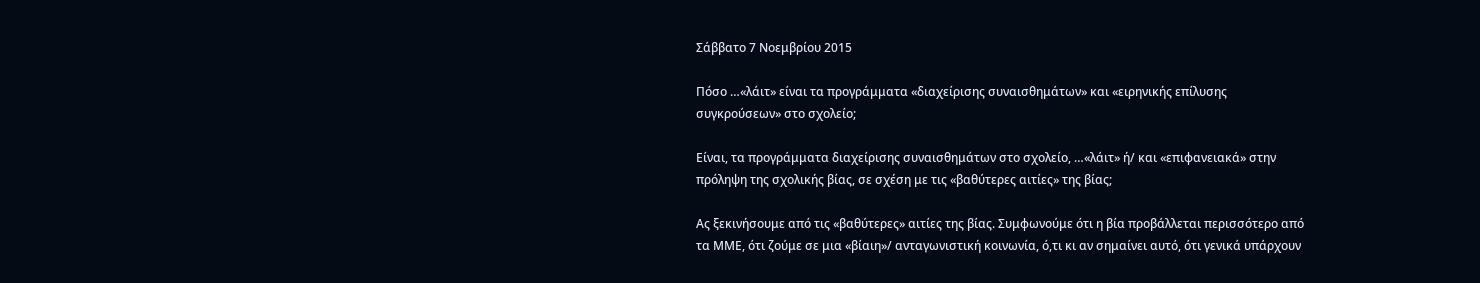Σάββατο 7 Νοεμβρίου 2015

Πόσο …«λάιτ» είναι τα προγράμματα «διαχείρισης συναισθημάτων» και «ειρηνικής επίλυσης συγκρούσεων» στο σχολείο;

Είναι, τα προγράμματα διαχείρισης συναισθημάτων στο σχολείο, …«λάιτ» ή/ και «επιφανειακά» στην πρόληψη της σχολικής βίας, σε σχέση με τις «βαθύτερες αιτίες» της βίας;

Ας ξεκινήσουμε από τις «βαθύτερες» αιτίες της βίας. Συμφωνούμε ότι η βία προβάλλεται περισσότερο από τα ΜΜΕ, ότι ζούμε σε μια «βίαιη»/ ανταγωνιστική κοινωνία, ό,τι κι αν σημαίνει αυτό, ότι γενικά υπάρχουν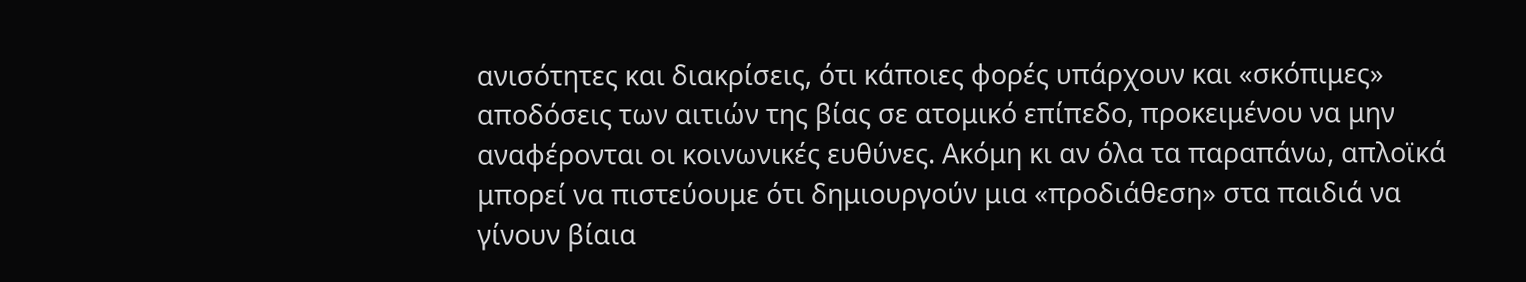ανισότητες και διακρίσεις, ότι κάποιες φορές υπάρχουν και «σκόπιμες» αποδόσεις των αιτιών της βίας σε ατομικό επίπεδο, προκειμένου να μην αναφέρονται οι κοινωνικές ευθύνες. Ακόμη κι αν όλα τα παραπάνω, απλοϊκά μπορεί να πιστεύουμε ότι δημιουργούν μια «προδιάθεση» στα παιδιά να γίνουν βίαια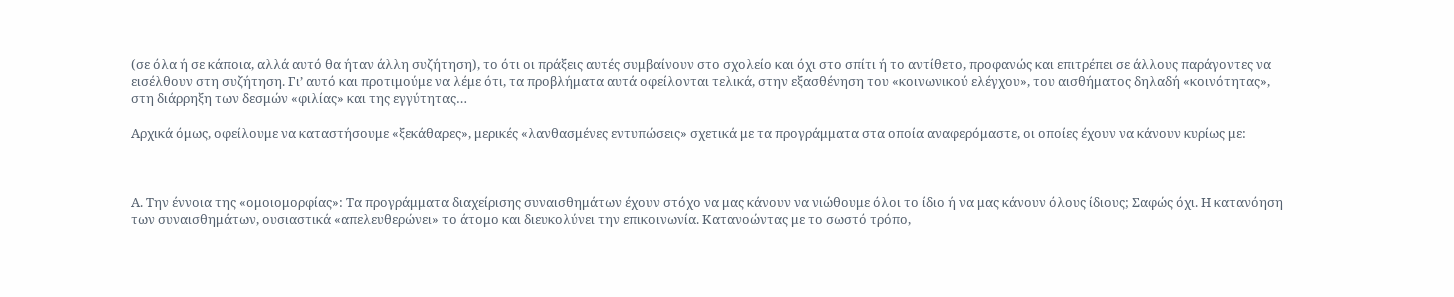(σε όλα ή σε κάποια, αλλά αυτό θα ήταν άλλη συζήτηση), το ότι οι πράξεις αυτές συμβαίνουν στο σχολείο και όχι στο σπίτι ή το αντίθετο, προφανώς και επιτρέπει σε άλλους παράγοντες να εισέλθουν στη συζήτηση. Γι’ αυτό και προτιμούμε να λέμε ότι, τα προβλήματα αυτά οφείλονται τελικά, στην εξασθένηση του «κοινωνικού ελέγχου», του αισθήματος δηλαδή «κοινότητας», στη διάρρηξη των δεσμών «φιλίας» και της εγγύτητας…

Αρχικά όμως, οφείλουμε να καταστήσουμε «ξεκάθαρες», μερικές «λανθασμένες εντυπώσεις» σχετικά με τα προγράμματα στα οποία αναφερόμαστε, οι οποίες έχουν να κάνουν κυρίως με:



Α. Την έννοια της «ομοιομορφίας»: Τα προγράμματα διαχείρισης συναισθημάτων έχουν στόχο να μας κάνουν να νιώθουμε όλοι το ίδιο ή να μας κάνουν όλους ίδιους; Σαφώς όχι. Η κατανόηση των συναισθημάτων, ουσιαστικά «απελευθερώνει» το άτομο και διευκολύνει την επικοινωνία. Κατανοώντας με το σωστό τρόπο,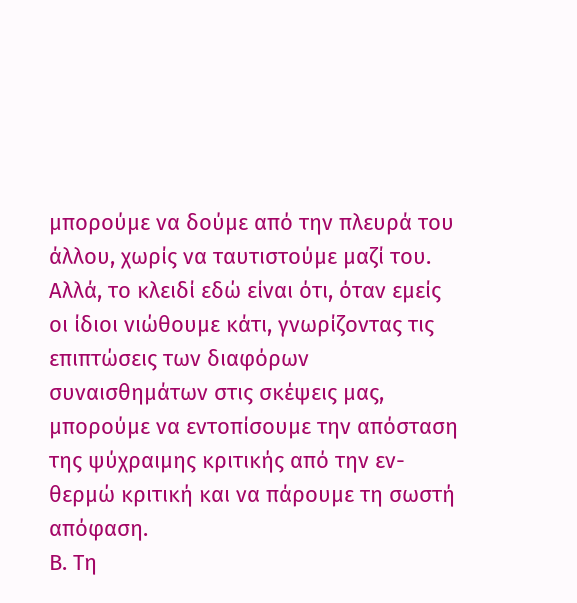μπορούμε να δούμε από την πλευρά του άλλου, χωρίς να ταυτιστούμε μαζί του. Αλλά, το κλειδί εδώ είναι ότι, όταν εμείς οι ίδιοι νιώθουμε κάτι, γνωρίζοντας τις επιπτώσεις των διαφόρων συναισθημάτων στις σκέψεις μας, μπορούμε να εντοπίσουμε την απόσταση της ψύχραιμης κριτικής από την εν-θερμώ κριτική και να πάρουμε τη σωστή απόφαση.
Β. Τη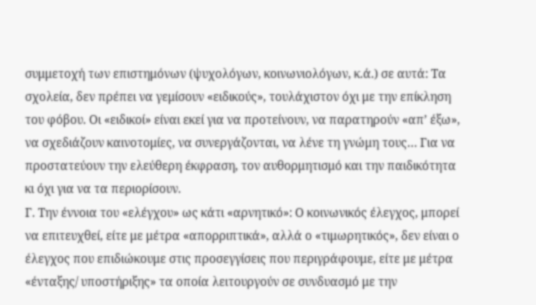συμμετοχή των επιστημόνων (ψυχολόγων, κοινωνιολόγων, κ.ά.) σε αυτά: Τα σχολεία, δεν πρέπει να γεμίσουν «ειδικούς», τουλάχιστον όχι με την επίκληση του φόβου. Οι «ειδικοί» είναι εκεί για να προτείνουν, να παρατηρούν «απ’ έξω», να σχεδιάζουν καινοτομίες, να συνεργάζονται, να λένε τη γνώμη τους… Για να προστατεύουν την ελεύθερη έκφραση, τον αυθορμητισμό και την παιδικότητα κι όχι για να τα περιορίσουν.
Γ. Την έννοια του «ελέγχου» ως κάτι «αρνητικό»: Ο κοινωνικός έλεγχος, μπορεί να επιτευχθεί, είτε με μέτρα «απορριπτικά», αλλά ο «τιμωρητικός», δεν είναι ο έλεγχος που επιδιώκουμε στις προσεγγίσεις που περιγράφουμε, είτε με μέτρα «ένταξης/ υποστήριξης» τα οποία λειτουργούν σε συνδυασμό με την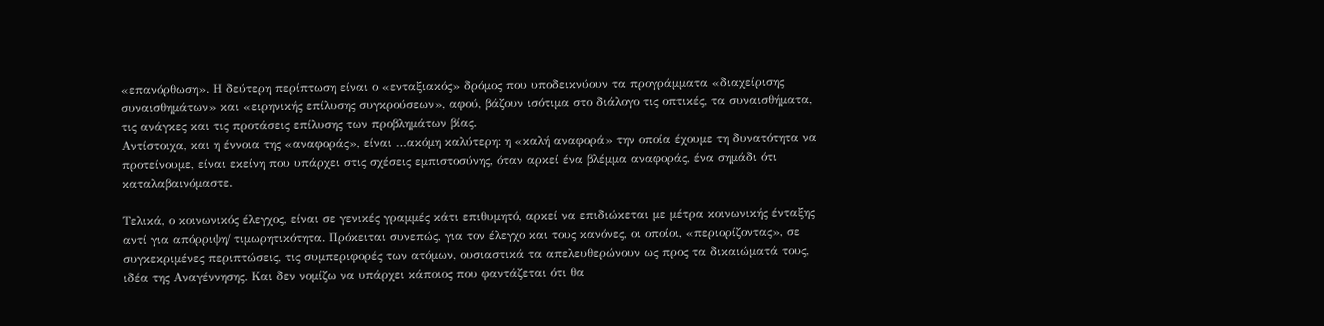«επανόρθωση». Η δεύτερη περίπτωση είναι ο «ενταξιακός» δρόμος που υποδεικνύουν τα προγράμματα «διαχείρισης συναισθημάτων» και «ειρηνικής επίλυσης συγκρούσεων», αφού, βάζουν ισότιμα στο διάλογο τις οπτικές, τα συναισθήματα, τις ανάγκες και τις προτάσεις επίλυσης των προβλημάτων βίας.
Αντίστοιχα, και η έννοια της «αναφοράς», είναι …ακόμη καλύτερη: η «καλή αναφορά» την οποία έχουμε τη δυνατότητα να προτείνουμε, είναι εκείνη που υπάρχει στις σχέσεις εμπιστοσύνης, όταν αρκεί ένα βλέμμα αναφοράς, ένα σημάδι ότι καταλαβαινόμαστε.

Τελικά, ο κοινωνικός έλεγχος, είναι σε γενικές γραμμές κάτι επιθυμητό, αρκεί να επιδιώκεται με μέτρα κοινωνικής ένταξης αντί για απόρριψη/ τιμωρητικότητα. Πρόκειται συνεπώς, για τον έλεγχο και τους κανόνες, οι οποίοι, «περιορίζοντας», σε συγκεκριμένες περιπτώσεις, τις συμπεριφορές των ατόμων, ουσιαστικά τα απελευθερώνουν ως προς τα δικαιώματά τους, ιδέα της Αναγέννησης. Και δεν νομίζω να υπάρχει κάποιος που φαντάζεται ότι θα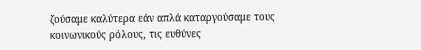ζούσαμε καλύτερα εάν απλά καταργούσαμε τους κοινωνικούς ρόλους, τις ευθύνες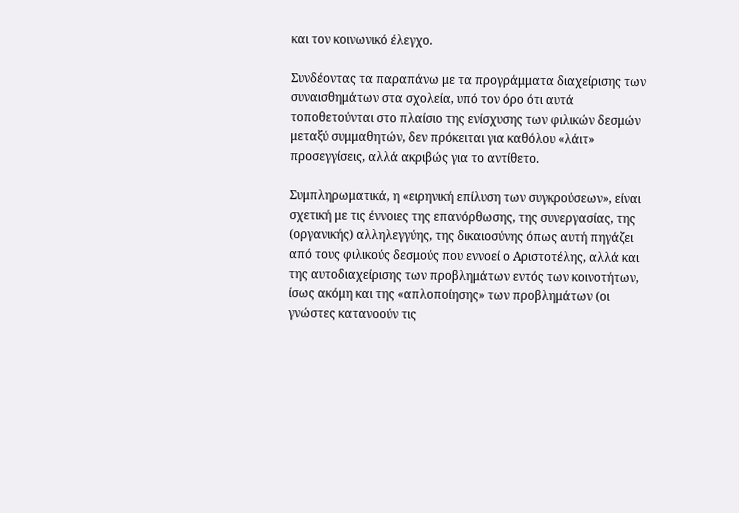και τον κοινωνικό έλεγχο.

Συνδέοντας τα παραπάνω με τα προγράμματα διαχείρισης των συναισθημάτων στα σχολεία, υπό τον όρο ότι αυτά τοποθετούνται στο πλαίσιο της ενίσχυσης των φιλικών δεσμών μεταξύ συμμαθητών, δεν πρόκειται για καθόλου «λάιτ» προσεγγίσεις, αλλά ακριβώς για το αντίθετο.

Συμπληρωματικά, η «ειρηνική επίλυση των συγκρούσεων», είναι σχετική με τις έννοιες της επανόρθωσης, της συνεργασίας, της (οργανικής) αλληλεγγύης, της δικαιοσύνης όπως αυτή πηγάζει από τους φιλικούς δεσμούς που εννοεί ο Αριστοτέλης, αλλά και της αυτοδιαχείρισης των προβλημάτων εντός των κοινοτήτων, ίσως ακόμη και της «απλοποίησης» των προβλημάτων (οι γνώστες κατανοούν τις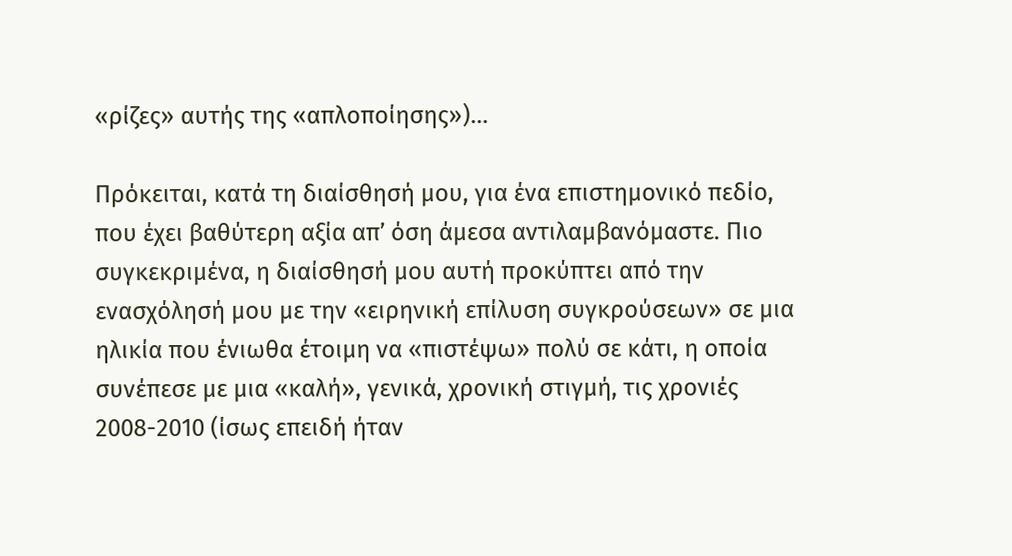«ρίζες» αυτής της «απλοποίησης»)…

Πρόκειται, κατά τη διαίσθησή μου, για ένα επιστημονικό πεδίο, που έχει βαθύτερη αξία απ’ όση άμεσα αντιλαμβανόμαστε. Πιο συγκεκριμένα, η διαίσθησή μου αυτή προκύπτει από την ενασχόλησή μου με την «ειρηνική επίλυση συγκρούσεων» σε μια ηλικία που ένιωθα έτοιμη να «πιστέψω» πολύ σε κάτι, η οποία συνέπεσε με μια «καλή», γενικά, χρονική στιγμή, τις χρονιές 2008-2010 (ίσως επειδή ήταν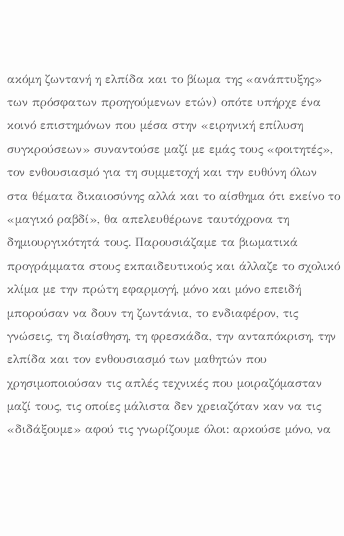ακόμη ζωντανή η ελπίδα και το βίωμα της «ανάπτυξης» των πρόσφατων προηγούμενων ετών) οπότε υπήρχε ένα κοινό επιστημόνων που μέσα στην «ειρηνική επίλυση συγκρούσεων» συναντούσε μαζί με εμάς τους «φοιτητές», τον ενθουσιασμό για τη συμμετοχή και την ευθύνη όλων στα θέματα δικαιοσύνης αλλά και το αίσθημα ότι εκείνο το «μαγικό ραβδί», θα απελευθέρωνε ταυτόχρονα τη δημιουργικότητά τους. Παρουσιάζαμε τα βιωματικά προγράμματα στους εκπαιδευτικούς και άλλαζε το σχολικό κλίμα με την πρώτη εφαρμογή, μόνο και μόνο επειδή μπορούσαν να δουν τη ζωντάνια, το ενδιαφέρον, τις γνώσεις, τη διαίσθηση, τη φρεσκάδα, την ανταπόκριση, την ελπίδα και τον ενθουσιασμό των μαθητών που χρησιμοποιούσαν τις απλές τεχνικές που μοιραζόμασταν μαζί τους, τις οποίες μάλιστα δεν χρειαζόταν καν να τις «διδάξουμε» αφού τις γνωρίζουμε όλοι: αρκούσε μόνο, να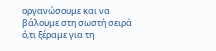οργανώσουμε και να βάλουμε στη σωστή σειρά ό,τι ξέραμε για τη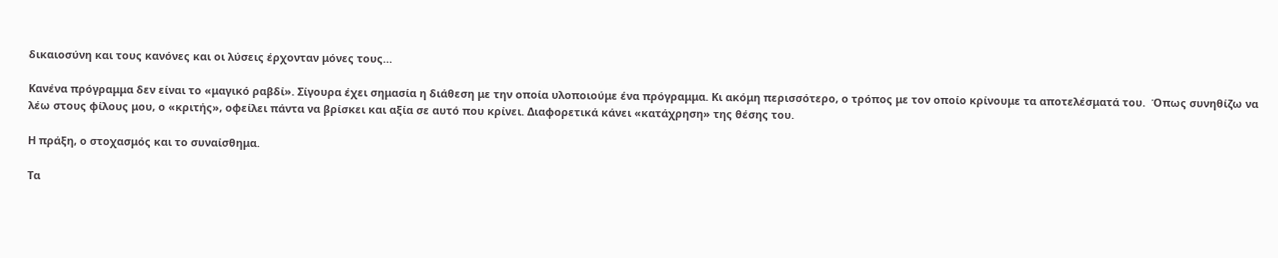δικαιοσύνη και τους κανόνες και οι λύσεις έρχονταν μόνες τους…

Κανένα πρόγραμμα δεν είναι το «μαγικό ραβδί». Σίγουρα έχει σημασία η διάθεση με την οποία υλοποιούμε ένα πρόγραμμα. Κι ακόμη περισσότερο, ο τρόπος με τον οποίο κρίνουμε τα αποτελέσματά του.  Όπως συνηθίζω να λέω στους φίλους μου, ο «κριτής», οφείλει πάντα να βρίσκει και αξία σε αυτό που κρίνει. Διαφορετικά κάνει «κατάχρηση» της θέσης του.

Η πράξη, ο στοχασμός και το συναίσθημα.

Τα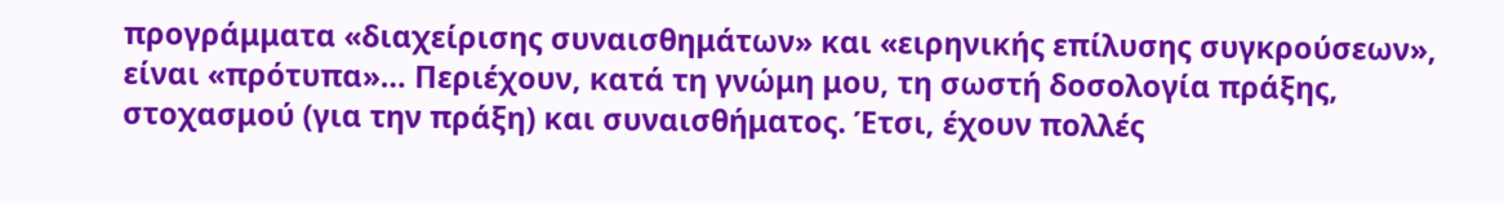προγράμματα «διαχείρισης συναισθημάτων» και «ειρηνικής επίλυσης συγκρούσεων», είναι «πρότυπα»… Περιέχουν, κατά τη γνώμη μου, τη σωστή δοσολογία πράξης, στοχασμού (για την πράξη) και συναισθήματος. Έτσι, έχουν πολλές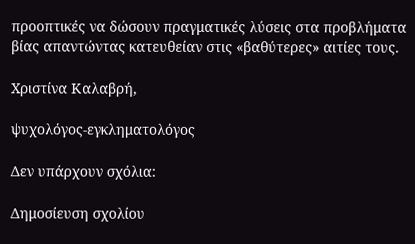προοπτικές να δώσουν πραγματικές λύσεις στα προβλήματα βίας απαντώντας κατευθείαν στις «βαθύτερες» αιτίες τους.

Χριστίνα Καλαβρή,

ψυχολόγος-εγκληματολόγος

Δεν υπάρχουν σχόλια:

Δημοσίευση σχολίου